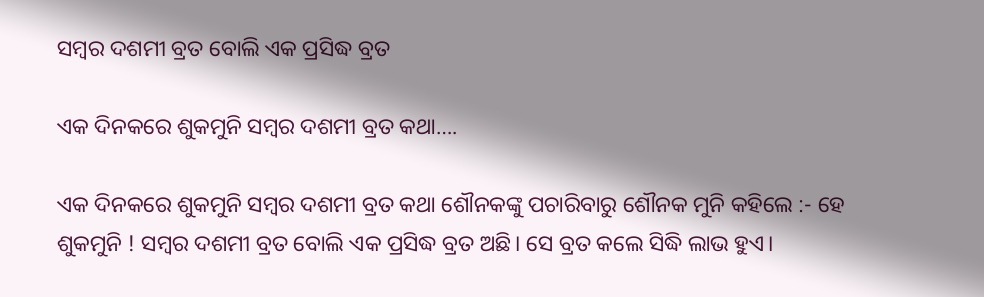ସମ୍ବର ଦଶମୀ ବ୍ରତ ବୋଲି ଏକ ପ୍ରସିଦ୍ଧ ବ୍ରତ

ଏକ ଦିନକରେ ଶୁକମୁନି ସମ୍ବର ଦଶମୀ ବ୍ରତ କଥା….

ଏକ ଦିନକରେ ଶୁକମୁନି ସମ୍ବର ଦଶମୀ ବ୍ରତ କଥା ଶୌନକଙ୍କୁ ପଚାରିବାରୁ ଶୌନକ ମୁନି କହିଲେ :- ହେ ଶୁକମୁନି ! ସମ୍ବର ଦଶମୀ ବ୍ରତ ବୋଲି ଏକ ପ୍ରସିଦ୍ଧ ବ୍ରତ ଅଛି। ସେ ବ୍ରତ କଲେ ସିଦ୍ଧି ଲାଭ ହୁଏ।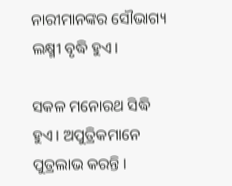ନାରୀମାନଙ୍କର ସୌଭାଗ୍ୟ ଲକ୍ଷ୍ମୀ ବୃଦ୍ଧି ହୁଏ।

ସକଳ ମନୋରଥ ସିଦ୍ଧି ହୁଏ। ଅପୁତ୍ରିକମାନେ ପୁତ୍ରଲାଭ କରନ୍ତି ।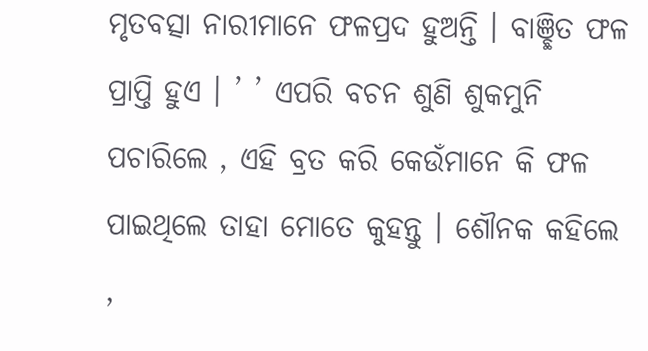ମୃତବତ୍ସା ନାରୀମାନେ ଫଳପ୍ରଦ ହୁଅନ୍ତି । ବାଞ୍ଛିତ ଫଳ ପ୍ରାପ୍ତି ହୁଏ । ’ ’ ଏପରି ବଚନ ଶୁଣି ଶୁକମୁନି ପଚାରିଲେ , ଏହି ବ୍ରତ କରି କେଉଁମାନେ କି ଫଳ ପାଇଥିଲେ ତାହା ମୋତେ କୁହନ୍ତୁ । ଶୌନକ କହିଲେ ,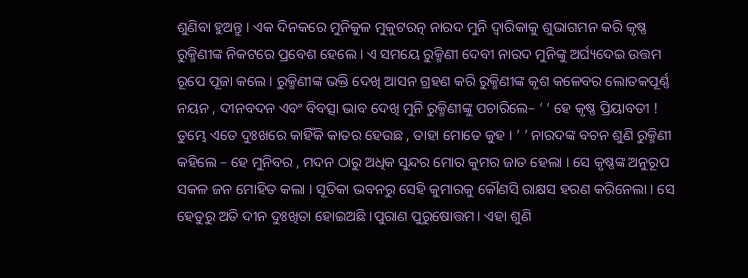ଶୁଣିବା ହୁଅନ୍ତୁ । ଏକ ଦିନକରେ ମୁନିକୁଳ ମୁକୁଟରତ୍ନ ନାରଦ ମୁନି ଦ୍ଵାରିକାକୁ ଶୁଭାଗମନ କରି କୃଷ୍ଣ ରୁକ୍ମିଣୀଙ୍କ ନିକଟରେ ପ୍ରବେଶ ହେଲେ । ଏ ସମୟେ ରୁକ୍ମିଣୀ ଦେବୀ ନାରଦ ମୁନିଙ୍କୁ ଅର୍ଘ୍ୟଦେଇ ଉତ୍ତମ ରୂପେ ପୂଜା କଲେ । ରୁକ୍ମିଣୀଙ୍କ ଭକ୍ତି ଦେଖି ଆସନ ଗ୍ରହଣ କରି ରୁକ୍ମିଣୀଙ୍କ କୃଶ କଳେବର ଲୋତକପୂର୍ଣ୍ଣ ନୟନ , ଦୀନବଦନ ଏବଂ ବିବତ୍ସା ଭାବ ଦେଖି ମୁନି ରୁକ୍ମିଣୀଙ୍କୁ ପଚାରିଲେ– ‘ ‘ ହେ କୃଷ୍ଣ ପ୍ରିୟାବତୀ ! ତୁମ୍ଭେ ଏତେ ଦୁଃଖରେ କାହିଁକି କାତର ହେଉଛ , ତାହା ମୋତେ କୁହ । ’ ’ ନାରଦଙ୍କ ବଚନ ଶୁଣି ରୁକ୍ମିଣୀ କହିଲେ – ହେ ମୁନିବର , ମଦନ ଠାରୁ ଅଧିକ ସୁନ୍ଦର ମୋର କୁମର ଜାତ ହେଲା । ସେ କୃଷ୍ଣଙ୍କ ଅନୁରୂପ ସକଳ ଜନ ମୋହିତ କଲା । ସୂତିକା ଭବନରୁ ସେହି କୁମାରକୁ କୌଣସି ରାକ୍ଷସ ହରଣ କରିନେଲା । ସେ ହେତୁରୁ ଅତି ଦୀନ ଦୁଃଖିତା ହୋଇଅଛି ।ପୁରାଣ ପୁରୁଷୋତ୍ତମ। ଏହା ଶୁଣି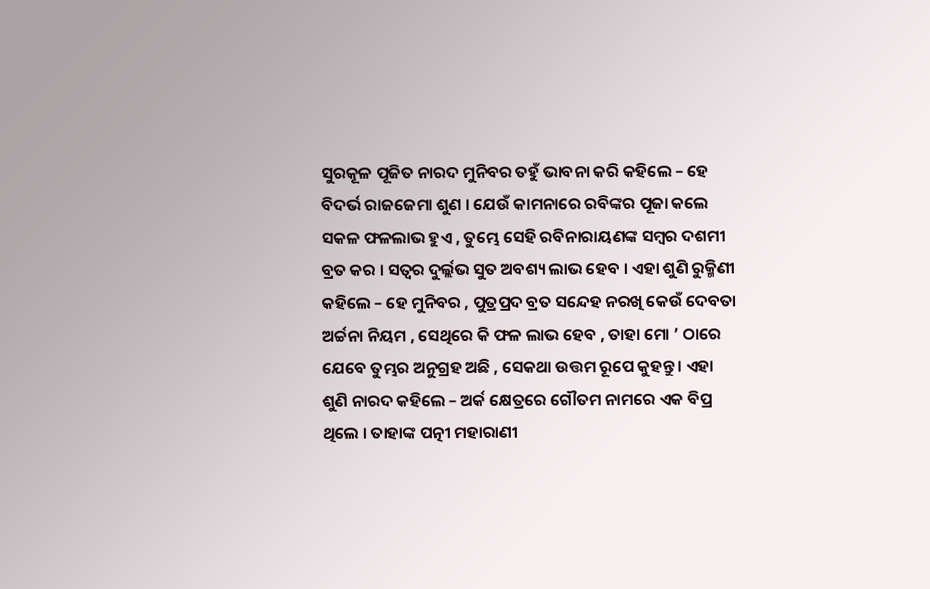ସୁରକୂଳ ପୂଜିତ ନାରଦ ମୁନିବର ତହୁଁ ଭାବନା କରି କହିଲେ – ହେ ବିଦର୍ଭ ରାଜଜେମା ଶୁଣ । ଯେଉଁ କାମନାରେ ରବିଙ୍କର ପୂଜା କଲେ ସକଳ ଫଳଲାଭ ହୁଏ , ତୁମ୍ଭେ ସେହି ରବିନାରାୟଣଙ୍କ ସମ୍ବର ଦଶମୀ ବ୍ରତ କର । ସତ୍ଵର ଦୁର୍ଲ୍ଲଭ ସୁତ ଅବଶ୍ୟ ଲାଭ ହେବ । ଏହା ଶୁଣି ରୁକ୍ମିଣୀ କହିଲେ – ହେ ମୁନିବର , ପୁତ୍ରପ୍ରଦ ବ୍ରତ ସନ୍ଦେହ ନରଖି କେଉଁ ଦେବତା ଅର୍ଚ୍ଚନା ନିୟମ , ସେଥିରେ କି ଫଳ ଲାଭ ହେବ , ତାହା ମୋ ’ ଠାରେ ଯେବେ ତୁମ୍ଭର ଅନୁଗ୍ରହ ଅଛି , ସେକଥା ଉତ୍ତମ ରୂପେ କୁହନ୍ତୁ । ଏହା ଶୁଣି ନାରଦ କହିଲେ – ଅର୍କ କ୍ଷେତ୍ରରେ ଗୌତମ ନାମରେ ଏକ ବିପ୍ର ଥିଲେ । ତାହାଙ୍କ ପତ୍ନୀ ମହାରାଣୀ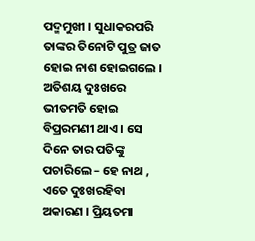ପଦ୍ମମୁଖୀ । ସୁଧାକରପରି ତାଙ୍କର ତିନୋଟି ପୁତ୍ର ଜାତ ହୋଇ ନାଶ ହୋଇଗଲେ । ଅତିଶୟ ଦୁଃଖରେ ଭୀତମତି ହୋଇ ବିପ୍ରରମଣୀ ଥାଏ । ସେ ଦିନେ ତାର ପତିଙ୍କୁ ପଚାରିଲେ – ହେ ନାଥ , ଏତେ ଦୁଃଖରହିବା ଅକାରଣ । ପ୍ରିୟତମା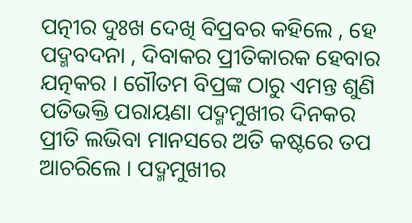ପତ୍ନୀର ଦୁଃଖ ଦେଖି ବିପ୍ରବର କହିଲେ , ହେ ପଦ୍ମବଦନା , ଦିବାକର ପ୍ରୀତିକାରକ ହେବାର ଯତ୍ନକର । ଗୌତମ ବିପ୍ରଙ୍କ ଠାରୁ ଏମନ୍ତ ଶୁଣି ପତିଭକ୍ତି ପରାୟଣା ପଦ୍ମମୁଖୀର ଦିନକର ପ୍ରୀତି ଲଭିବା ମାନସରେ ଅତି କଷ୍ଟରେ ତପ ଆଚରିଲେ । ପଦ୍ମମୁଖୀର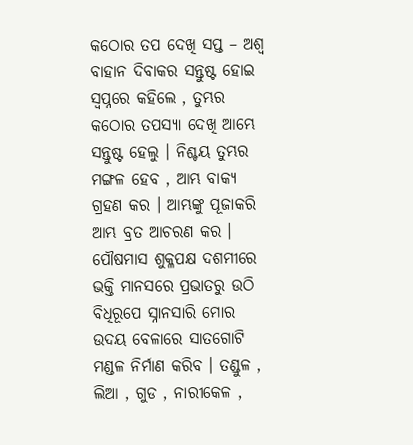କଠୋର ତପ ଦେଖି ସପ୍ତ – ଅଶ୍ଵ ବାହାନ ଦିବାକର ସନ୍ତୁଷ୍ଟ ହୋଇ ସ୍ବପ୍ନରେ କହିଲେ , ତୁମ୍ଭର କଠୋର ତପସ୍ୟା ଦେଖି ଆମ୍ଭେ ସନ୍ତୁଷ୍ଟ ହେଲୁ । ନିଶ୍ଚୟ ତୁମ୍ଭର ମଙ୍ଗଳ ହେବ , ଆମ୍ଭ ବାକ୍ୟ ଗ୍ରହଣ କର । ଆମ୍ଭଙ୍କୁ ପୂଜାକରି ଆମ୍ଭ ବ୍ରତ ଆଚରଣ କର । ପୌଷମାସ ଶୁକ୍ଳପକ୍ଷ ଦଶମୀରେ ଭକ୍ତି ମାନସରେ ପ୍ରଭାତରୁ ଉଠି ବିଧିରୂପେ ସ୍ନାନସାରି ମୋର ଉଦୟ ବେଳାରେ ସାତଗୋଟି ମଣ୍ଡଳ ନିର୍ମାଣ କରିବ । ତଣ୍ଡୁଳ , ଲିଆ , ଗୁଡ , ନାରୀକେଳ ,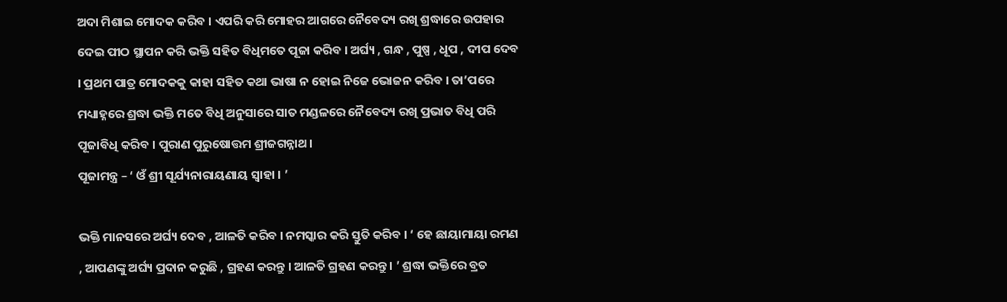ଅଦା ମିଶାଇ ମୋଦକ କରିବ । ଏପରି କରି ମୋହର ଆଗରେ ନୈବେଦ୍ୟ ରଖି ଶ୍ରଦ୍ଧାରେ ଉପହାର ଦେଇ ପୀଠ ସ୍ଥାପନ କରି ଭକ୍ତି ସହିତ ବିଧିମତେ ପୂଜା କରିବ । ଅର୍ଘ୍ୟ , ଗନ୍ଧ , ପୁଷ୍ପ , ଧୂପ , ଦୀପ ଦେବ । ପ୍ରଥମ ପାତ୍ର ମୋଦକକୁ କାହା ସହିତ କଥା ଭାଷା ନ ହୋଇ ନିଜେ ଭୋଜନ କରିବ । ତା’ପରେ ମଧ୍ୟାହ୍ନରେ ଶ୍ରଦ୍ଧା ଭକ୍ତି ମତେ ବିଧି ଅନୁସାରେ ସାତ ମଣ୍ଡଳରେ ନୈବେଦ୍ୟ ରଖି ପ୍ରଭାତ ବିଧି ପରି ପୂଜାବିଧି କରିବ । ପୁରାଣ ପୁରୁଷୋତ୍ତମ ଶ୍ରୀଜଗନ୍ନାଥ।
ପୂଜାମନ୍ତ୍ର – ‘ ଓଁ ଶ୍ରୀ ସୂର୍ଯ୍ୟନାରାୟଣାୟ ସ୍ୱାହା । ’

ଭକ୍ତି ମାନସରେ ଅର୍ଘ୍ୟ ଦେବ , ଆଳତି କରିବ । ନମସ୍କାର କରି ସ୍ତୁତି କରିବ । ‘ ହେ ଛାୟାମାୟା ରମଣ , ଆପଣଙ୍କୁ ଅର୍ଘ୍ୟ ପ୍ରଦାନ କରୁଛି , ଗ୍ରହଣ କରନ୍ତୁ । ଆଳତି ଗ୍ରହଣ କରନ୍ତୁ । ’ ଶ୍ରଦ୍ଧା ଭକ୍ତିରେ ବ୍ରତ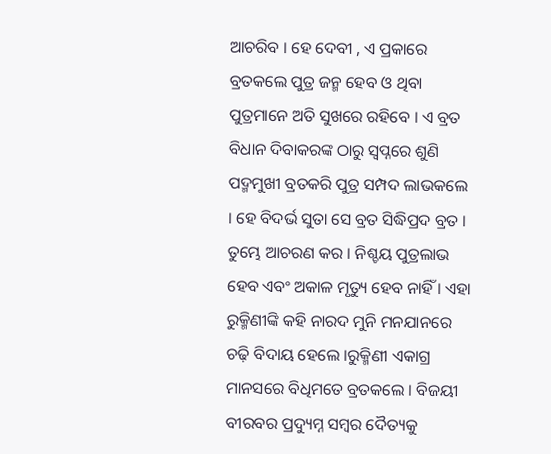ଆଚରିବ । ହେ ଦେବୀ , ଏ ପ୍ରକାରେ ବ୍ରତକଲେ ପୁତ୍ର ଜନ୍ମ ହେବ ଓ ଥିବା ପୁତ୍ରମାନେ ଅତି ସୁଖରେ ରହିବେ । ଏ ବ୍ରତ ବିଧାନ ଦିବାକରଙ୍କ ଠାରୁ ସ୍ବପ୍ନରେ ଶୁଣି ପଦ୍ମମୁଖୀ ବ୍ରତକରି ପୁତ୍ର ସମ୍ପଦ ଲାଭକଲେ । ହେ ବିଦର୍ଭ ସୁତା ସେ ବ୍ରତ ସିଦ୍ଧିପ୍ରଦ ବ୍ରତ । ତୁମ୍ଭେ ଆଚରଣ କର । ନିଶ୍ଚୟ ପୁତ୍ରଲାଭ ହେବ ଏବଂ ଅକାଳ ମୃତ୍ୟୁ ହେବ ନାହିଁ । ଏହା ରୁକ୍ମିଣୀଙ୍କି କହି ନାରଦ ମୁନି ମନଯାନରେ ଚଢ଼ି ବିଦାୟ ହେଲେ ।ରୁକ୍ମିଣୀ ଏକାଗ୍ର ମାନସରେ ବିଧିମତେ ବ୍ରତକଲେ । ବିଜୟୀ ବୀରବର ପ୍ରଦ୍ୟୁମ୍ନ ସମ୍ବର ଦୈତ୍ୟକୁ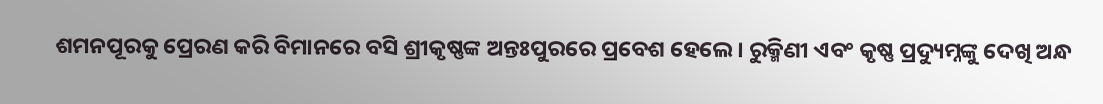ଶମନପୂରକୁ ପ୍ରେରଣ କରି ବିମାନରେ ବସି ଶ୍ରୀକୃଷ୍ଣଙ୍କ ଅନ୍ତଃପୁରରେ ପ୍ରବେଶ ହେଲେ । ରୁକ୍ମିଣୀ ଏବଂ କୃଷ୍ଣ ପ୍ରଦ୍ୟୁମ୍ନଙ୍କୁ ଦେଖି ଅନ୍ଧ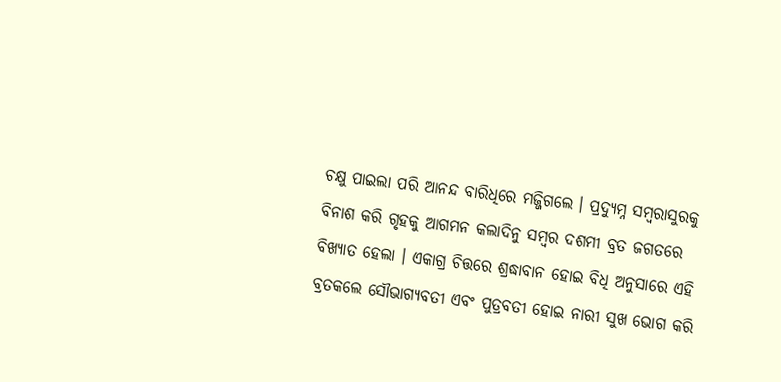ଚକ୍ଷୁ ପାଇଲା ପରି ଆନନ୍ଦ ବାରିଧିରେ ମଜ୍ଜିଗଲେ । ପ୍ରଦ୍ୟୁମ୍ନ ସମ୍ବରାସୁରକୁ ବିନାଶ କରି ଗୃହକୁ ଆଗମନ କଲାଦିନୁ ସମ୍ବର ଦଶମୀ ବ୍ରତ ଜଗତରେ ବିଖ୍ୟାତ ହେଲା । ଏକାଗ୍ର ଚିତ୍ତରେ ଶ୍ରଦ୍ଧାବାନ ହୋଇ ବିଧି ଅନୁସାରେ ଏହି ବ୍ରତକଲେ ସୌଭାଗ୍ୟବତୀ ଏବଂ ପୁତ୍ରବତୀ ହୋଇ ନାରୀ ସୁଖ ଭୋଗ କରି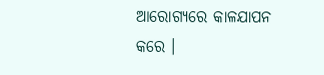ଆରୋଗ୍ୟରେ କାଳଯାପନ କରେ ।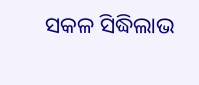ସକଳ ସିଦ୍ଧିଲାଭ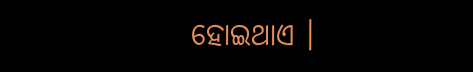ହୋଇଥାଏ ।